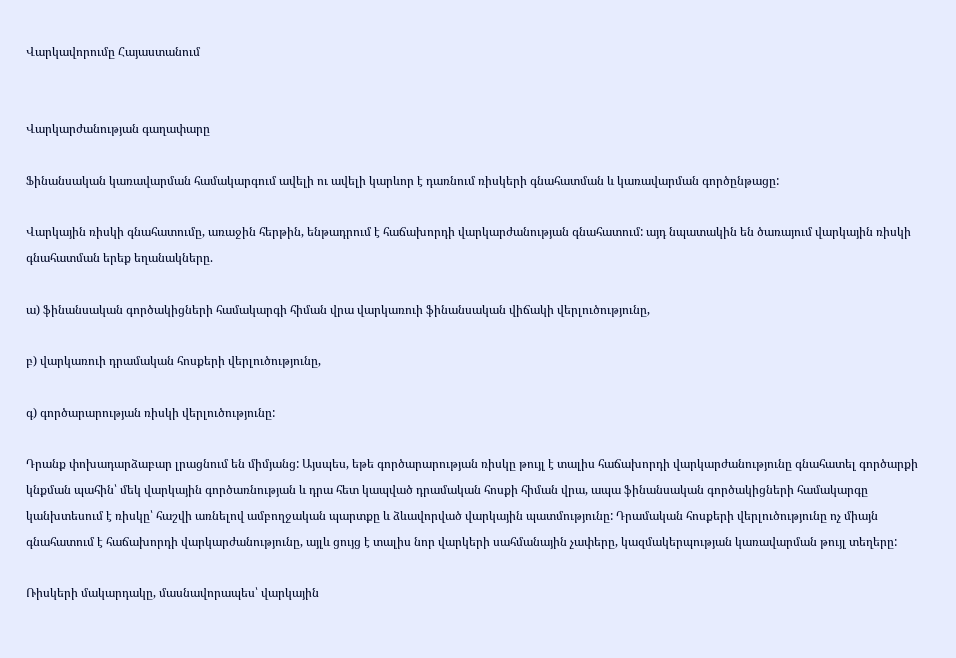Վարկավորումը Հայաստանում


Վարկարժանության գաղափարը

Ֆինանսական կառավարման համակարգում ավելի ու ավելի կարևոր է դառնում ռիսկերի գնահատման և կառավարման գործընթացը:

Վարկային ռիսկի գնահատումը, առաջին հերթին, ենթադրում է հաճախորդի վարկարժանության գնահատում: այդ նպատակին են ծառայում վարկային ռիսկի գնահատման երեք եղանակները.

ա) ֆինանսական գործակիցների համակարգի հիման վրա վարկառուի ֆինանսական վիճակի վերլուծությունը,

բ) վարկառուի դրամական հոսքերի վերլուծությունը,

գ) գործարարության ռիսկի վերլուծությունը:

Դրանք փոխադարձաբար լրացնում են միմյանց: Այսպես, եթե գործարարության ռիսկը թույլ է տալիս հաճախորդի վարկարժանությունը գնահատել գործարքի կնքման պահին՝ մեկ վարկային գործառնության և դրա հետ կապված դրամական հոսքի հիման վրա, ապա ֆինանսական գործակիցների համակարգը կանխտեսում է ռիսկը՝ հաշվի առնելով ամբողջական պարտքը և ձևավորված վարկային պատմությունը: Դրամական հոսքերի վերլուծությունը ոչ միայն գնահատում է հաճախորդի վարկարժանությունը, այլև ցույց է տալիս նոր վարկերի սահմանային չափերը, կազմակերպության կառավարման թույլ տեղերը:

Ռիսկերի մակարդակը, մասնավորապես՝ վարկային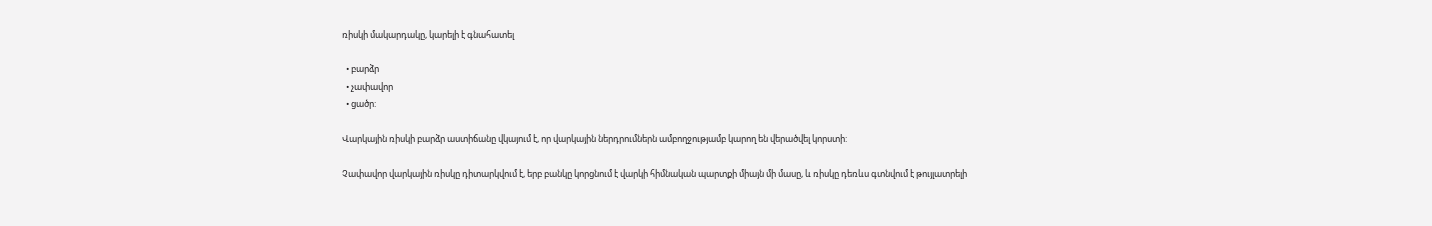ռիսկի մակարդակը, կարելի է գնահատել

  • բարձր
  • չափավոր
  • ցածր:

Վարկային ռիսկի բարձր աստիճանը վկայում է, որ վարկային ներդրումներն ամբողջությամբ կարող են վերածվել կորստի:

Չափավոր վարկային ռիսկը դիտարկվում է, երբ բանկը կորցնում է վարկի հիմնական պարտքի միայն մի մասը, և ռիսկը դեռևս գտնվում է թույլատրելի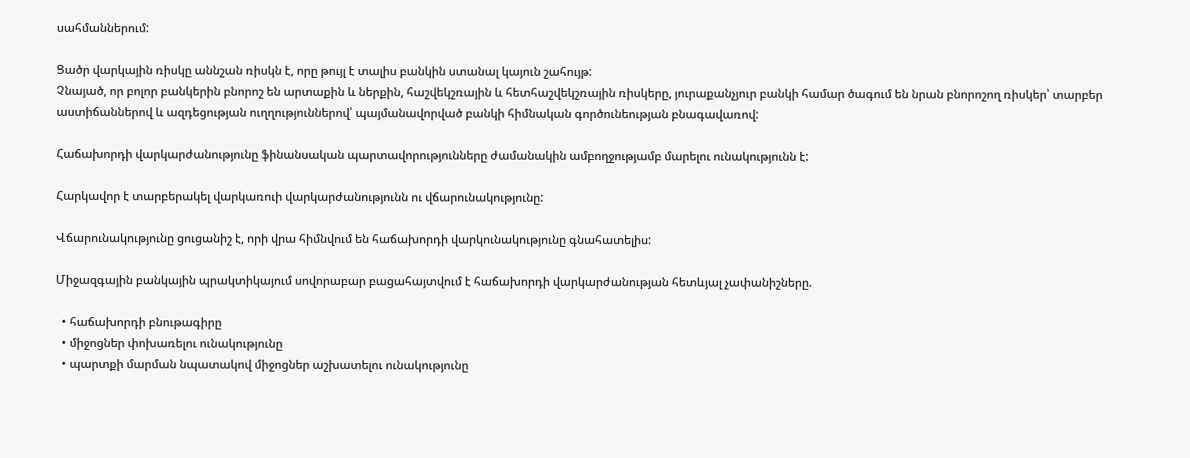սահմաններում:

Ցածր վարկային ռիսկը աննշան ռիսկն է, որը թույլ է տալիս բանկին ստանալ կայուն շահույթ:
Չնայած, որ բոլոր բանկերին բնորոշ են արտաքին և ներքին, հաշվեկշռային և հետհաշվեկշռային ռիսկերը, յուրաքանչյուր բանկի համար ծագում են նրան բնորոշող ռիսկեր՝ տարբեր աստիճաններով և ազդեցության ուղղություններով՝ պայմանավորված բանկի հիմնական գործունեության բնագավառով:

Հաճախորդի վարկարժանությունը ֆինանսական պարտավորությունները ժամանակին ամբողջությամբ մարելու ունակությունն է:

Հարկավոր է տարբերակել վարկառուի վարկարժանությունն ու վճարունակությունը:

Վճարունակությունը ցուցանիշ է, որի վրա հիմնվում են հաճախորդի վարկունակությունը գնահատելիս:

Միջազգային բանկային պրակտիկայում սովորաբար բացահայտվում է հաճախորդի վարկարժանության հետևյալ չափանիշները.

  • հաճախորդի բնութագիրը
  • միջոցներ փոխառելու ունակությունը
  • պարտքի մարման նպատակով միջոցներ աշխատելու ունակությունը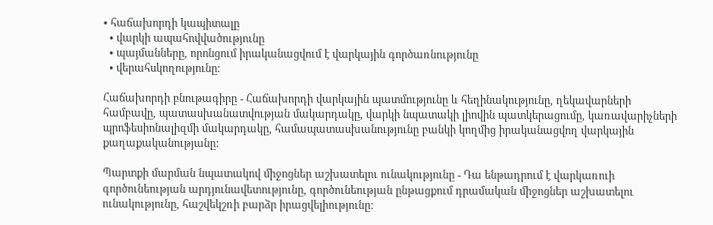• հաճախորդի կապիտալը
  • վարկի ապահովվածությունը
  • պայմանները, որոնցում իրականացվում է վարկային գործառնությունը
  • վերահսկողությունը:

Հաճախորդի բնութագիրը - Հաճախորդի վարկային պատմությունը և հեղինակությունը, ղեկավարների համբավը, պատասխանատվության մակարդակը, վարկի նպատակի լիովին պատկերացումը, կառավարիչների պրոֆեսիոնալիզմի մակարդակը, համապատասխանությունը բանկի կողմից իրականացվող վարկային քաղաքականությանը:

Պարտքի մարման նպատակով միջոցներ աշխատելու ունակությունը - Դա ենթադրում է վարկառուի գործունեության արդյունավետությունը, գործունեության ընթացքում դրամական միջոցներ աշխատելու ունակությունը, հաշվեկշռի բարձր իրացվելիությունը: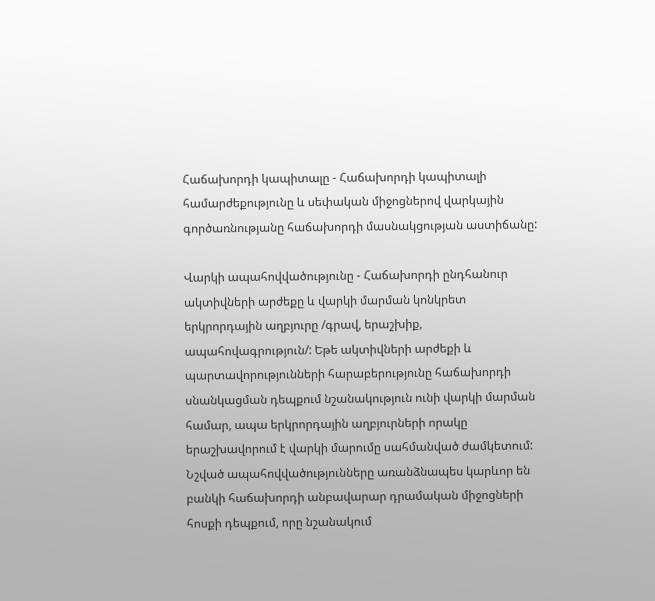Հաճախորդի կապիտալը - Հաճախորդի կապիտալի համարժեքությունը և սեփական միջոցներով վարկային գործառնությանը հաճախորդի մասնակցության աստիճանը:

Վարկի ապահովվածությունը - Հաճախորդի ընդհանուր ակտիվների արժեքը և վարկի մարման կոնկրետ երկրորդային աղբյուրը /գրավ, երաշխիք, ապահովագրություն/: Եթե ակտիվների արժեքի և պարտավորությունների հարաբերությունը հաճախորդի սնանկացման դեպքում նշանակություն ունի վարկի մարման համար, ապա երկրորդային աղբյուրների որակը երաշխավորում է վարկի մարումը սահմանված ժամկետում: Նշված ապահովվածությունները առանձնապես կարևոր են բանկի հաճախորդի անբավարար դրամական միջոցների հոսքի դեպքում, որը նշանակում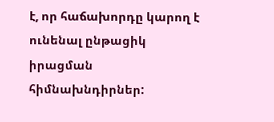է, որ հաճախորդը կարող է ունենալ ընթացիկ իրացման հիմնախնդիրներ: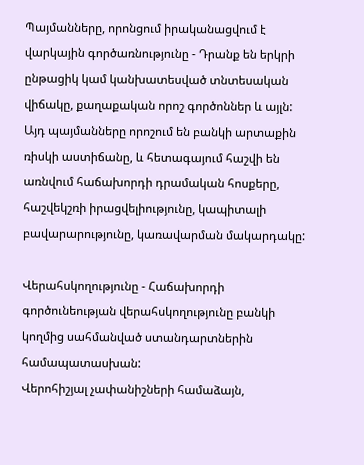Պայմանները, որոնցում իրականացվում է վարկային գործառնությունը - Դրանք են երկրի ընթացիկ կամ կանխատեսված տնտեսական վիճակը, քաղաքական որոշ գործոններ և այլն:
Այդ պայմանները որոշում են բանկի արտաքին ռիսկի աստիճանը, և հետագայում հաշվի են առնվում հաճախորդի դրամական հոսքերը, հաշվեկշռի իրացվելիությունը, կապիտալի բավարարությունը, կառավարման մակարդակը:

Վերահսկողությունը - Հաճախորդի գործունեության վերահսկողությունը բանկի կողմից սահմանված ստանդարտներին համապատասխան:
Վերոհիշյալ չափանիշների համաձայն,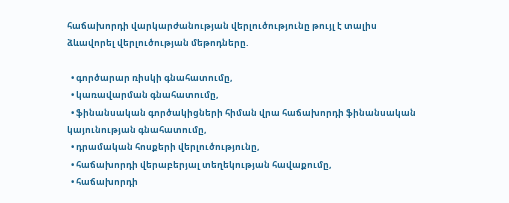հաճախորդի վարկարժանության վերլուծությունը թույլ է տալիս ձևավորել վերլուծության մեթոդները.

  • գործարար ռիսկի գնահատումը,
  • կառավարման գնահատումը,
  • ֆինանսական գործակիցների հիման վրա հաճախորդի ֆինանսական կայունության գնահատումը,
  • դրամական հոսքերի վերլուծությունը,
  • հաճախորդի վերաբերյալ տեղեկության հավաքումը,
  • հաճախորդի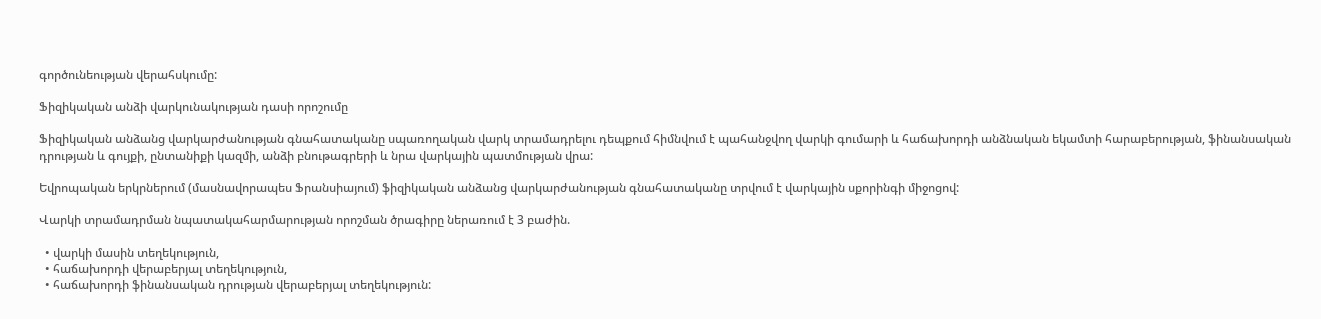գործունեության վերահսկումը:

Ֆիզիկական անձի վարկունակության դասի որոշումը

Ֆիզիկական անձանց վարկարժանության գնահատականը սպառողական վարկ տրամադրելու դեպքում հիմնվում է պահանջվող վարկի գումարի և հաճախորդի անձնական եկամտի հարաբերության, ֆինանսական դրության և գույքի, ընտանիքի կազմի, անձի բնութագրերի և նրա վարկային պատմության վրա:

Եվրոպական երկրներում (մասնավորապես Ֆրանսիայում) ֆիզիկական անձանց վարկարժանության գնահատականը տրվում է վարկային սքորինգի միջոցով:

Վարկի տրամադրման նպատակահարմարության որոշման ծրագիրը ներառում է 3 բաժին.

  • վարկի մասին տեղեկություն,
  • հաճախորդի վերաբերյալ տեղեկություն,
  • հաճախորդի ֆինանսական դրության վերաբերյալ տեղեկություն: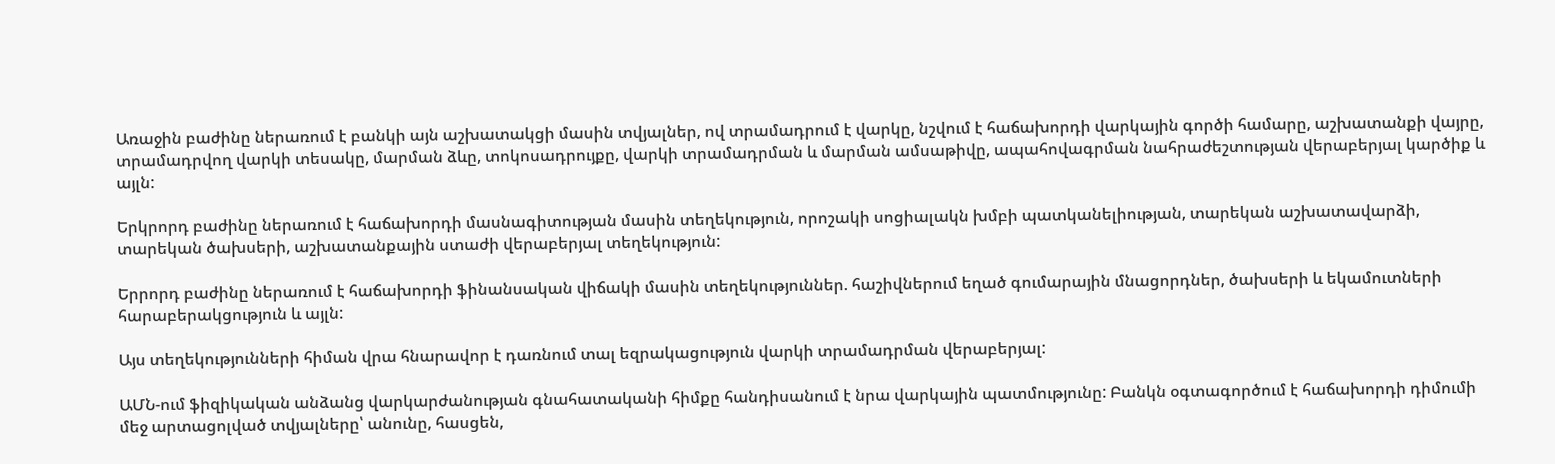Առաջին բաժինը ներառում է բանկի այն աշխատակցի մասին տվյալներ, ով տրամադրում է վարկը, նշվում է հաճախորդի վարկային գործի համարը, աշխատանքի վայրը, տրամադրվող վարկի տեսակը, մարման ձևը, տոկոսադրույքը, վարկի տրամադրման և մարման ամսաթիվը, ապահովագրման նահրաժեշտության վերաբերյալ կարծիք և այլն:

Երկրորդ բաժինը ներառում է հաճախորդի մասնագիտության մասին տեղեկություն, որոշակի սոցիալակն խմբի պատկանելիության, տարեկան աշխատավարձի, տարեկան ծախսերի, աշխատանքային ստաժի վերաբերյալ տեղեկություն:

Երրորդ բաժինը ներառում է հաճախորդի ֆինանսական վիճակի մասին տեղեկություններ. հաշիվներում եղած գումարային մնացորդներ, ծախսերի և եկամուտների հարաբերակցություն և այլն:

Այս տեղեկությունների հիման վրա հնարավոր է դառնում տալ եզրակացություն վարկի տրամադրման վերաբերյալ:

ԱՄՆ-ում ֆիզիկական անձանց վարկարժանության գնահատականի հիմքը հանդիսանում է նրա վարկային պատմությունը: Բանկն օգտագործում է հաճախորդի դիմումի մեջ արտացոլված տվյալները՝ անունը, հասցեն,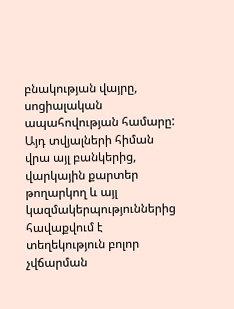բնակության վայրը, սոցիալական ապահովության համարը: Այդ տվյալների հիման վրա այլ բանկերից, վարկային քարտեր թողարկող և այլ կազմակերպություններից հավաքվում է տեղեկություն բոլոր չվճարման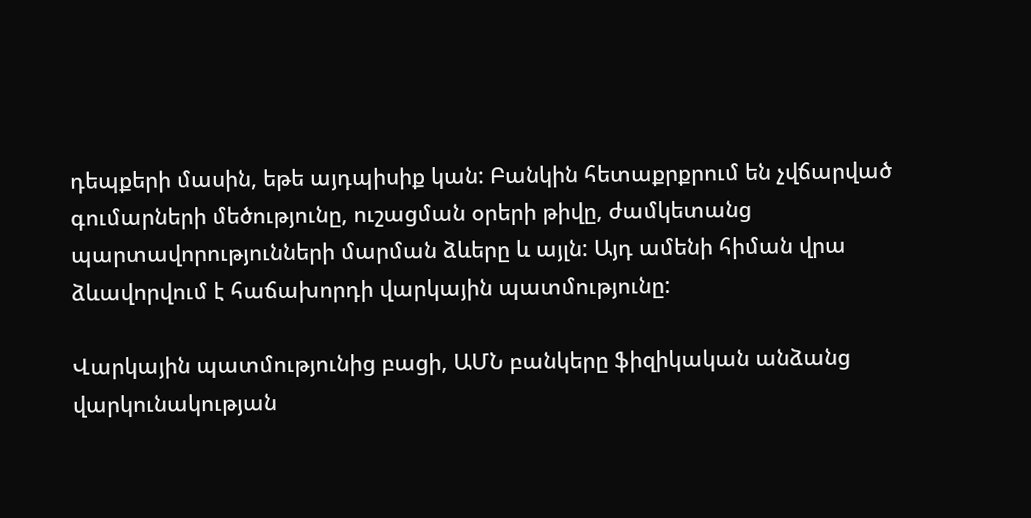դեպքերի մասին, եթե այդպիսիք կան: Բանկին հետաքրքրում են չվճարված գումարների մեծությունը, ուշացման օրերի թիվը, ժամկետանց պարտավորությունների մարման ձևերը և այլն: Այդ ամենի հիման վրա ձևավորվում է հաճախորդի վարկային պատմությունը:

Վարկային պատմությունից բացի, ԱՄՆ բանկերը ֆիզիկական անձանց վարկունակության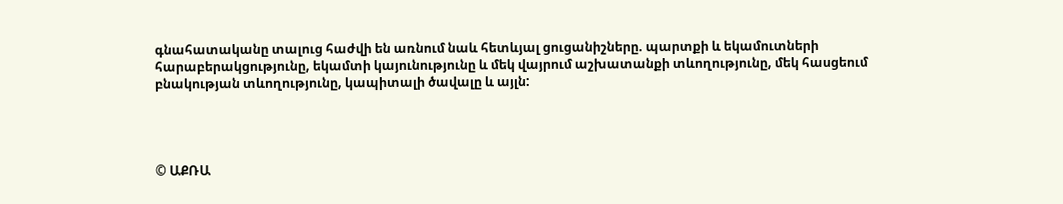գնահատականը տալուց հաժվի են առնում նաև հետևյալ ցուցանիշները. պարտքի և եկամուտների հարաբերակցությունը, եկամտի կայունությունը և մեկ վայրում աշխատանքի տևողությունը, մեկ հասցեում բնակության տևողությունը, կապիտալի ծավալը և այլն:




© ԱՔՌԱ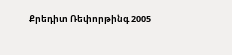Քրեդիտ Ռեփորթինգ 2005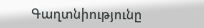Գաղտնիությունը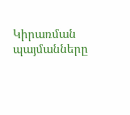Կիրառման պայմանները